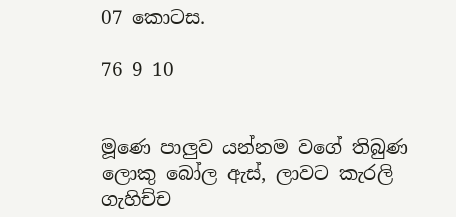07 කොටස.

76 9 10


මූණෙ පාලුව යන්නම වගේ තිබුණ ලොකු බෝල ඇස්, ලාවට කැරලි ගැහිච්ච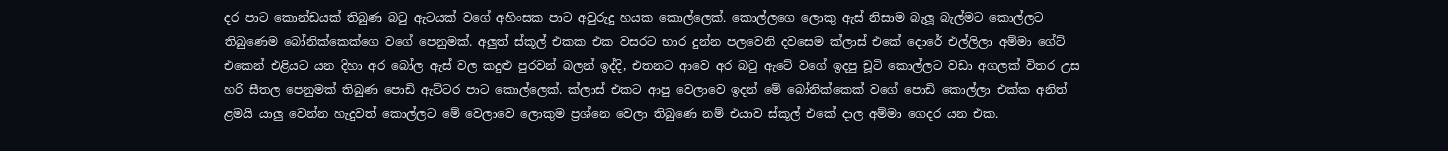දර පාට කොන්ඩයක් තිබුණ බටු ඇටයක් වගේ අහිංසක පාට අවුරුදු හයක කොල්ලෙක්. කොල්ලගෙ ලොකු ඇස් නිසාම බැලූ බැල්මට කොල්ලට තිබුණෙම බෝනික්කෙක්ගෙ වගේ පෙනුමක්. අලුත් ස්කූල් එකක එක වසරට භාර දුන්න පලවෙනි දවසෙම ක්ලාස් එකේ දොරේ එල්ලිලා අම්මා ගේට් එකෙන් එළියට යන දිහා අර බෝල ඇස් වල කදුළු පුරවන් බලන් ඉද්දි, එතනට ආවෙ අර බටු ඇටේ වගේ ඉදපු චූටි කොල්ලට වඩා අගලක් විතර උස හරි සීතල පෙනුමක් තිබුණ පොඩි ඇට්ටර පාට කොල්ලෙක්. ක්ලාස් එකට ආපු වෙලාවෙ ඉදන් මේ බෝනික්කෙක් වගේ පොඩි කොල්ලා එක්ක අනිත් ළමයි යාලු වෙන්න හැදුවත් කොල්ලට මේ වෙලාවෙ ලොකුම ප්‍රශ්නෙ වෙලා තිබුණෙ නම් එයාව ස්කූල් එකේ දාල අම්මා ගෙදර යන එක.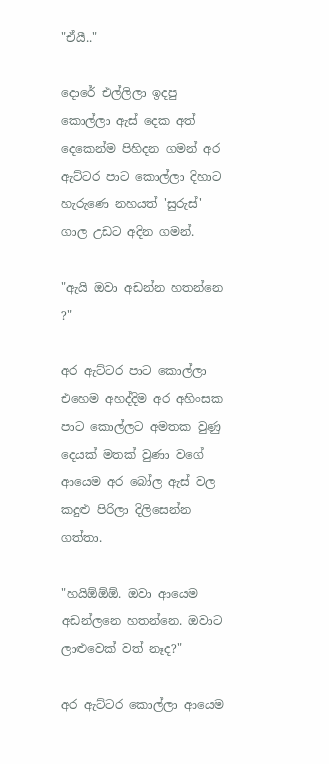"ඒයී.."

දොරේ එල්ලිලා ඉදපු කොල්ලා ඇස් දෙක අත් දෙකෙන්ම පිහිදන ගමන් අර ඇට්ටර පාට කොල්ලා දිහාට හැරුණෙ නහයත් 'සුරුස්' ගාල උඩට අදින ගමන්.

"ඇයි ඔවා අඩන්න හතන්නෙ ?"

අර ඇට්ටර පාට කොල්ලා එහෙම අහද්දිම අර අහිංසක පාට කොල්ලට අමතක වුණු දෙයක් මතක් වුණා වගේ ආයෙම අර බෝල ඇස් වල කදුළු පිරිලා දිලිසෙන්න ගත්තා.

"හයිඕඕඕ. ඔවා ආයෙම අඩන්ලනෙ හතන්නෙ. ඔවාට ලාළුවෙක් වත් නෑද?"

අර ඇට්ටර කොල්ලා ආයෙම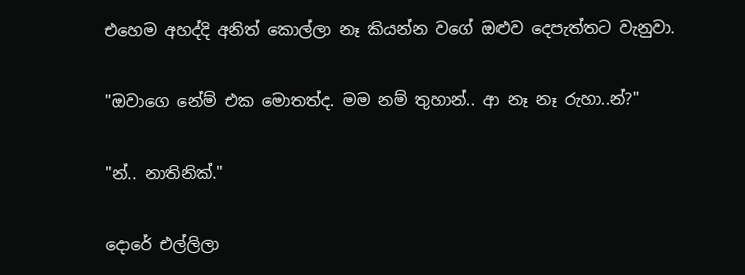එහෙම අහද්දි අනිත් කොල්ලා නෑ කියන්න වගේ ඔළුව දෙපැත්තට වැනුවා.

"ඔවාගෙ නේම් එක මොතත්ද. මම නම් තුහාන්.. ආ නෑ නෑ රුහා..න්?"

"න්.. නාතිනික්."

දොරේ එල්ලිලා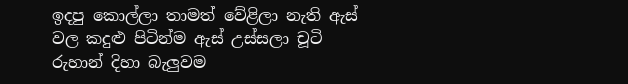ඉදපු කොල්ලා තාමත් වේළිලා නැති ඇස් වල කදුළු පිටින්ම ඇස් උස්සලා චූටි රුහාන් දිහා බැලුවම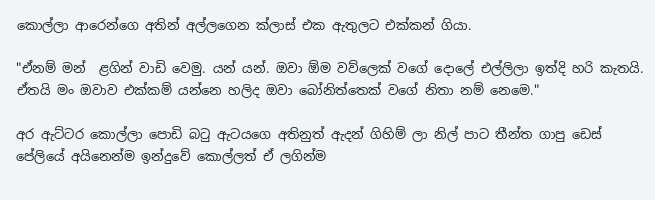කොල්ලා ආරෙන්ගෙ අතින් අල්ලගෙන ක්ලාස් එක ඇතුලට එක්කන් ගියා.

"ඒනම් මන්  ළගින් වාඩි වෙමු. යන් යන්. ඔවා ඕම වව්ලෙක් වගේ දොලේ එල්ලිලා ඉත්දි හරි කැතයි. ඒතයි මං ඔවාව එක්කම් යන්නෙ හලිද ඔවා බෝනිත්තෙක් වගේ නිතා නම් නෙමෙ."

අර ඇට්ටර කොල්ලා පොඩි බටු ඇටයගෙ අතිනුත් ඇදන් ගිහිම් ලා නිල් පාට තීන්ත ගාපු ඩෙස් පේලියේ අයිනෙන්ම ඉන්දුවේ කොල්ලත් ඒ ලගින්ම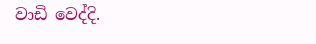වාඩි වෙද්දි.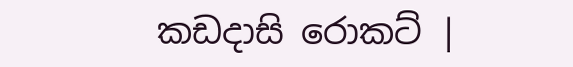කඩදාසි රොකට් |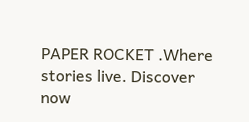PAPER ROCKET .Where stories live. Discover now